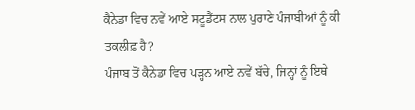ਕੈਨੇਡਾ ਵਿਚ ਨਵੇਂ ਆਏ ਸਟੂਡੈਂਟਸ ਨਾਲ ਪੁਰਾਣੇ ਪੰਜਾਬੀਆਂ ਨੂੰ ਕੀ ਤਕਲੀਫ਼ ਹੈ?
ਪੰਜਾਬ ਤੋਂ ਕੈਨੇਡਾ ਵਿਚ ਪੜ੍ਹਨ ਆਏ ਨਵੇਂ ਬੱਚੇ, ਜਿਨ੍ਹਾਂ ਨੂੰ ਇਥੇ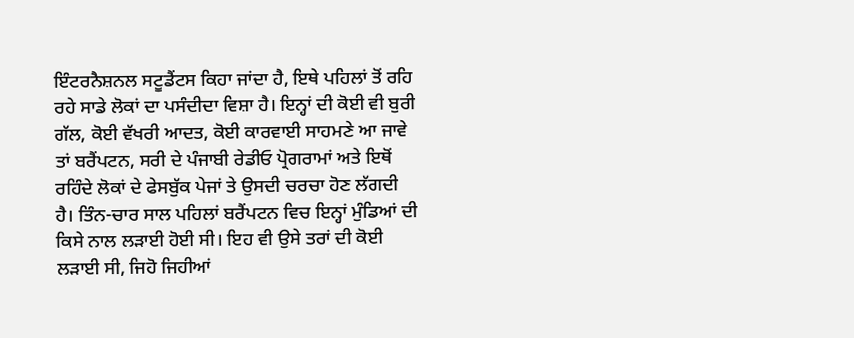ਇੰਟਰਨੈਸ਼ਨਲ ਸਟੂਡੈਂਟਸ ਕਿਹਾ ਜਾਂਦਾ ਹੈ, ਇਥੇ ਪਹਿਲਾਂ ਤੋਂ ਰਹਿ ਰਹੇ ਸਾਡੇ ਲੋਕਾਂ ਦਾ ਪਸੰਦੀਦਾ ਵਿਸ਼ਾ ਹੈ। ਇਨ੍ਹਾਂ ਦੀ ਕੋਈ ਵੀ ਬੁਰੀ ਗੱਲ, ਕੋਈ ਵੱਖਰੀ ਆਦਤ, ਕੋਈ ਕਾਰਵਾਈ ਸਾਹਮਣੇ ਆ ਜਾਵੇ ਤਾਂ ਬਰੈਂਪਟਨ, ਸਰੀ ਦੇ ਪੰਜਾਬੀ ਰੇਡੀਓ ਪ੍ਰੋਗਰਾਮਾਂ ਅਤੇ ਇਥੋਂ ਰਹਿੰਦੇ ਲੋਕਾਂ ਦੇ ਫੇਸਬੁੱਕ ਪੇਜਾਂ ਤੇ ਉਸਦੀ ਚਰਚਾ ਹੋਣ ਲੱਗਦੀ ਹੈ। ਤਿੰਨ-ਚਾਰ ਸਾਲ ਪਹਿਲਾਂ ਬਰੈਂਪਟਨ ਵਿਚ ਇਨ੍ਹਾਂ ਮੁੰਡਿਆਂ ਦੀ ਕਿਸੇ ਨਾਲ ਲੜਾਈ ਹੋਈ ਸੀ। ਇਹ ਵੀ ਉਸੇ ਤਰਾਂ ਦੀ ਕੋਈ ਲੜਾਈ ਸੀ, ਜਿਹੋ ਜਿਹੀਆਂ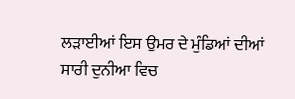ਲੜਾਈਆਂ ਇਸ ਉਮਰ ਦੇ ਮੁੰਡਿਆਂ ਦੀਆਂ ਸਾਰੀ ਦੁਨੀਆ ਵਿਚ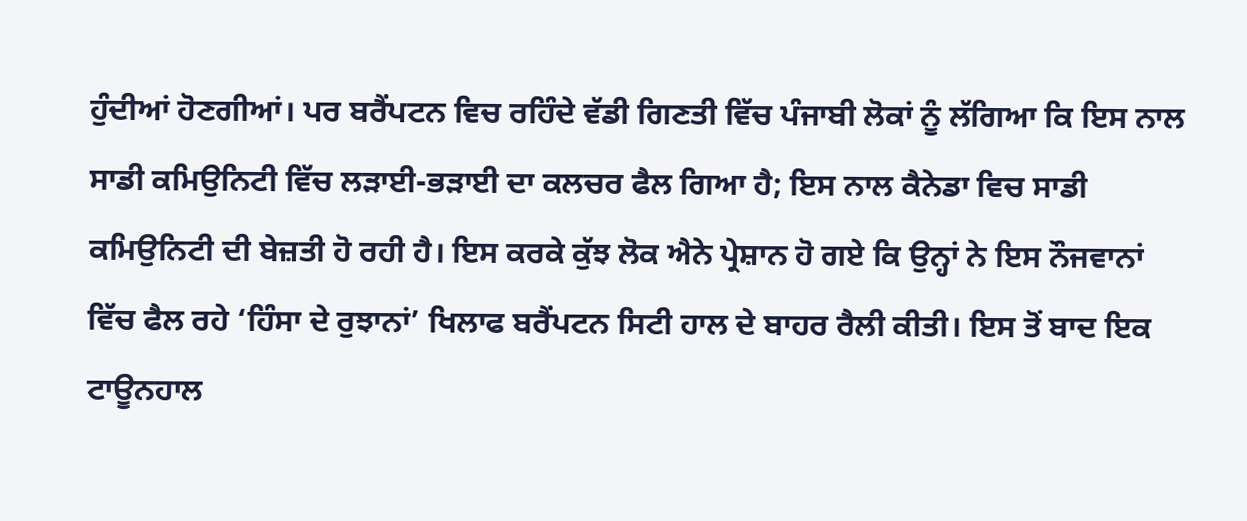ਹੁੰਦੀਆਂ ਹੋਣਗੀਆਂ। ਪਰ ਬਰੈਂਪਟਨ ਵਿਚ ਰਹਿੰਦੇ ਵੱਡੀ ਗਿਣਤੀ ਵਿੱਚ ਪੰਜਾਬੀ ਲੋਕਾਂ ਨੂੰ ਲੱਗਿਆ ਕਿ ਇਸ ਨਾਲ ਸਾਡੀ ਕਮਿਉਨਿਟੀ ਵਿੱਚ ਲੜਾਈ-ਭੜਾਈ ਦਾ ਕਲਚਰ ਫੈਲ ਗਿਆ ਹੈ; ਇਸ ਨਾਲ ਕੈਨੇਡਾ ਵਿਚ ਸਾਡੀ ਕਮਿਉਨਿਟੀ ਦੀ ਬੇਜ਼ਤੀ ਹੋ ਰਹੀ ਹੈ। ਇਸ ਕਰਕੇ ਕੁੱਝ ਲੋਕ ਐਨੇ ਪ੍ਰੇਸ਼ਾਨ ਹੋ ਗਏ ਕਿ ਉਨ੍ਹਾਂ ਨੇ ਇਸ ਨੌਜਵਾਨਾਂ ਵਿੱਚ ਫੈਲ ਰਹੇ ‘ਹਿੰਸਾ ਦੇ ਰੁਝਾਨਾਂ’ ਖਿਲਾਫ ਬਰੈਂਪਟਨ ਸਿਟੀ ਹਾਲ ਦੇ ਬਾਹਰ ਰੈਲੀ ਕੀਤੀ। ਇਸ ਤੋਂ ਬਾਦ ਇਕ ਟਾਊਨਹਾਲ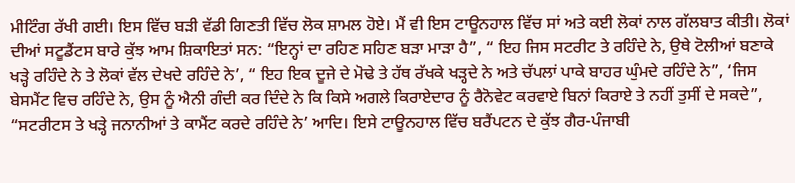ਮੀਟਿੰਗ ਰੱਖੀ ਗਈ। ਇਸ ਵਿੱਚ ਬੜੀ ਵੱਡੀ ਗਿਣਤੀ ਵਿੱਚ ਲੋਕ ਸ਼ਾਮਲ ਹੋਏ। ਮੈਂ ਵੀ ਇਸ ਟਾਊਨਹਾਲ ਵਿੱਚ ਸਾਂ ਅਤੇ ਕਈ ਲੋਕਾਂ ਨਾਲ ਗੱਲਬਾਤ ਕੀਤੀ। ਲੋਕਾਂ ਦੀਆਂ ਸਟੂਡੈਂਟਸ ਬਾਰੇ ਕੁੱਝ ਆਮ ਸ਼ਿਕਾਇਤਾਂ ਸਨ: “ਇਨ੍ਹਾਂ ਦਾ ਰਹਿਣ ਸਹਿਣ ਬੜਾ ਮਾੜਾ ਹੈ”, “ ਇਹ ਜਿਸ ਸਟਰੀਟ ਤੇ ਰਹਿੰਦੇ ਨੇ, ਉਥੇ ਟੋਲੀਆਂ ਬਣਾਕੇ ਖੜ੍ਹੇ ਰਹਿੰਦੇ ਨੇ ਤੇ ਲੋਕਾਂ ਵੱਲ ਦੇਖਦੇ ਰਹਿੰਦੇ ਨੇ’, “ ਇਹ ਇਕ ਦੂਜੇ ਦੇ ਮੋਢੇ ਤੇ ਹੱਥ ਰੱਖਕੇ ਖੜ੍ਹਦੇ ਨੇ ਅਤੇ ਚੱਪਲਾਂ ਪਾਕੇ ਬਾਹਰ ਘੁੰਮਦੇ ਰਹਿੰਦੇ ਨੇ”, ‘ਜਿਸ ਬੇਸਮੈਂਟ ਵਿਚ ਰਹਿੰਦੇ ਨੇ, ਉਸ ਨੂੰ ਐਨੀ ਗੰਦੀ ਕਰ ਦਿੰਦੇ ਨੇ ਕਿ ਕਿਸੇ ਅਗਲੇ ਕਿਰਾਏਦਾਰ ਨੂੰ ਰੈਨੋਵੇਟ ਕਰਵਾਏ ਬਿਨਾਂ ਕਿਰਾਏ ਤੇ ਨਹੀਂ ਤੁਸੀਂ ਦੇ ਸਕਦੇ”, “ਸਟਰੀਟਸ ਤੇ ਖੜ੍ਹੇ ਜਨਾਨੀਆਂ ਤੇ ਕਾਮੈਂਟ ਕਰਦੇ ਰਹਿੰਦੇ ਨੇ’ ਆਦਿ। ਇਸੇ ਟਾਊਨਹਾਲ ਵਿੱਚ ਬਰੈਂਪਟਨ ਦੇ ਕੁੱਝ ਗੈਰ-ਪੰਜਾਬੀ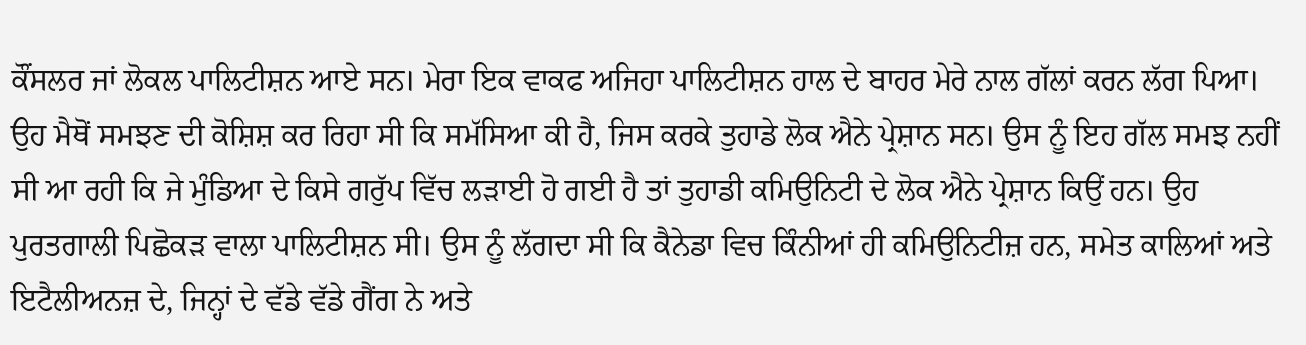ਕੌਂਸਲਰ ਜਾਂ ਲੋਕਲ ਪਾਲਿਟੀਸ਼ਨ ਆਏ ਸਨ। ਮੇਰਾ ਇਕ ਵਾਕਫ ਅਜਿਹਾ ਪਾਲਿਟੀਸ਼ਨ ਹਾਲ ਦੇ ਬਾਹਰ ਮੇਰੇ ਨਾਲ ਗੱਲਾਂ ਕਰਨ ਲੱਗ ਪਿਆ। ਉਹ ਮੈਥੋਂ ਸਮਝਣ ਦੀ ਕੋਸ਼ਿਸ਼ ਕਰ ਰਿਹਾ ਸੀ ਕਿ ਸਮੱਸਿਆ ਕੀ ਹੈ, ਜਿਸ ਕਰਕੇ ਤੁਹਾਡੇ ਲੋਕ ਐਨੇ ਪ੍ਰੇਸ਼ਾਨ ਸਨ। ਉਸ ਨੂੰ ਇਹ ਗੱਲ ਸਮਝ ਨਹੀਂ ਸੀ ਆ ਰਹੀ ਕਿ ਜੇ ਮੁੰਡਿਆ ਦੇ ਕਿਸੇ ਗਰੁੱਪ ਵਿੱਚ ਲੜਾਈ ਹੋ ਗਈ ਹੈ ਤਾਂ ਤੁਹਾਡੀ ਕਮਿਉਨਿਟੀ ਦੇ ਲੋਕ ਐਨੇ ਪ੍ਰੇਸ਼ਾਨ ਕਿਉਂ ਹਨ। ਉਹ ਪੁਰਤਗਾਲੀ ਪਿਛੋਕੜ ਵਾਲਾ ਪਾਲਿਟੀਸ਼ਨ ਸੀ। ਉਸ ਨੂੰ ਲੱਗਦਾ ਸੀ ਕਿ ਕੈਨੇਡਾ ਵਿਚ ਕਿੰਨੀਆਂ ਹੀ ਕਮਿਉਨਿਟੀਜ਼ ਹਨ, ਸਮੇਤ ਕਾਲਿਆਂ ਅਤੇ ਇਟੈਲੀਅਨਜ਼ ਦੇ, ਜਿਨ੍ਹਾਂ ਦੇ ਵੱਡੇ ਵੱਡੇ ਗੈਂਗ ਨੇ ਅਤੇ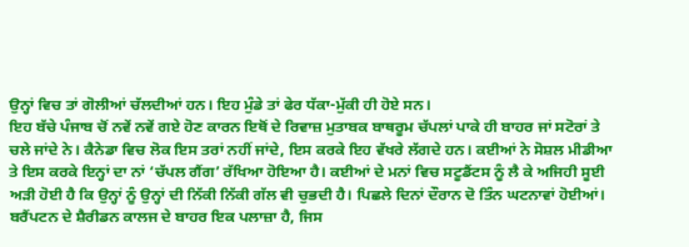ਉਨ੍ਹਾਂ ਵਿਚ ਤਾਂ ਗੋਲੀਆਂ ਚੱਲਦੀਆਂ ਹਨ। ਇਹ ਮੁੰਡੇ ਤਾਂ ਫੇਰ ਧੱਕਾ-ਮੁੱਕੀ ਹੀ ਹੋਏ ਸਨ।
ਇਹ ਬੱਚੇ ਪੰਜਾਬ ਚੋਂ ਨਵੇਂ ਨਵੇਂ ਗਏ ਹੋਣ ਕਾਰਨ ਇਥੋਂ ਦੇ ਰਿਵਾਜ਼ ਮੁਤਾਬਕ ਬਾਥਰੂਮ ਚੱਪਲਾਂ ਪਾਕੇ ਹੀ ਬਾਹਰ ਜਾਂ ਸਟੋਰਾਂ ਤੇ ਚਲੇ ਜਾਂਦੇ ਨੇ। ਕੈਨੇਡਾ ਵਿਚ ਲੋਕ ਇਸ ਤਰਾਂ ਨਹੀਂ ਜਾਂਦੇ, ਇਸ ਕਰਕੇ ਇਹ ਵੱਖਰੇ ਲੱਗਦੇ ਹਨ। ਕਈਆਂ ਨੇ ਸੋਸ਼ਲ ਮੀਡੀਆ ਤੇ ਇਸ ਕਰਕੇ ਇਨ੍ਹਾਂ ਦਾ ਨਾਂ ‘ਚੱਪਲ ਗੈਂਗ’ ਰੱਖਿਆ ਹੋਇਆ ਹੈ। ਕਈਆਂ ਦੇ ਮਨਾਂ ਵਿਚ ਸਟੂਡੈਂਟਸ ਨੂੰ ਲੈ ਕੇ ਅਜਿਹੀ ਸੂਈ ਅੜੀ ਹੋਈ ਹੈ ਕਿ ਉਨ੍ਹਾਂ ਨੂੰ ਉਨ੍ਹਾਂ ਦੀ ਨਿੱਕੀ ਨਿੱਕੀ ਗੱਲ ਵੀ ਚੁਭਦੀ ਹੈ। ਪਿਛਲੇ ਦਿਨਾਂ ਦੌਰਾਨ ਦੋ ਤਿੰਨ ਘਟਨਾਵਾਂ ਹੋਈਆਂ। ਬਰੈਂਪਟਨ ਦੇ ਸ਼ੈਰੀਡਨ ਕਾਲਜ ਦੇ ਬਾਹਰ ਇਕ ਪਲਾਜ਼ਾ ਹੈ, ਜਿਸ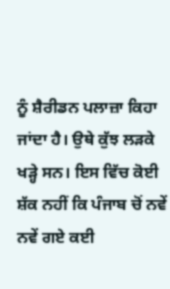ਨੂੰ ਸ਼ੈਰੀਡਨ ਪਲਾਜ਼ਾ ਕਿਹਾ ਜਾਂਦਾ ਹੈ। ਉਥੇ ਕੁੱਝ ਲੜਕੇ ਖੜ੍ਹੇ ਸਨ। ਇਸ ਵਿੱਚ ਕੋਈ ਸ਼ੱਕ ਨਹੀਂ ਕਿ ਪੰਜਾਬ ਚੋਂ ਨਵੇਂ ਨਵੇਂ ਗਏ ਕਈ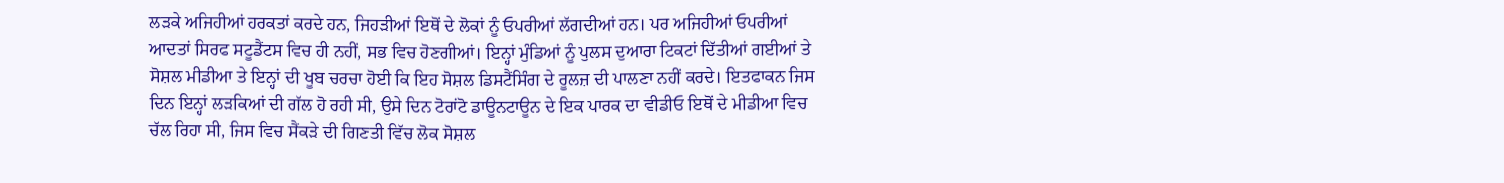ਲੜਕੇ ਅਜਿਹੀਆਂ ਹਰਕਤਾਂ ਕਰਦੇ ਹਨ, ਜਿਹੜੀਆਂ ਇਥੋਂ ਦੇ ਲੋਕਾਂ ਨੂੰ ਓਪਰੀਆਂ ਲੱਗਦੀਆਂ ਹਨ। ਪਰ ਅਜਿਹੀਆਂ ਓਪਰੀਆਂ ਆਦਤਾਂ ਸਿਰਫ ਸਟੂਡੈਂਟਸ ਵਿਚ ਹੀ ਨਹੀਂ, ਸਭ ਵਿਚ ਹੋਣਗੀਆਂ। ਇਨ੍ਹਾਂ ਮੁੰਡਿਆਂ ਨੂੰ ਪੁਲਸ ਦੁਆਰਾ ਟਿਕਟਾਂ ਦਿੱਤੀਆਂ ਗਈਆਂ ਤੇ ਸੋਸ਼ਲ ਮੀਡੀਆ ਤੇ ਇਨ੍ਹਾਂ ਦੀ ਖੂਬ ਚਰਚਾ ਹੋਈ ਕਿ ਇਹ ਸੋਸ਼ਲ ਡਿਸਟੈਂਸਿੰਗ ਦੇ ਰੂਲਜ਼ ਦੀ ਪਾਲਣਾ ਨਹੀਂ ਕਰਦੇ। ਇਤਫਾਕਨ ਜਿਸ ਦਿਨ ਇਨ੍ਹਾਂ ਲੜਕਿਆਂ ਦੀ ਗੱਲ ਹੋ ਰਹੀ ਸੀ, ਉਸੇ ਦਿਨ ਟੋਰਾਂਟੋ ਡਾਊਨਟਾਊਨ ਦੇ ਇਕ ਪਾਰਕ ਦਾ ਵੀਡੀਓ ਇਥੋਂ ਦੇ ਮੀਡੀਆ ਵਿਚ ਚੱਲ ਰਿਹਾ ਸੀ, ਜਿਸ ਵਿਚ ਸੈਂਕੜੇ ਦੀ ਗਿਣਤੀ ਵਿੱਚ ਲੋਕ ਸੋਸ਼ਲ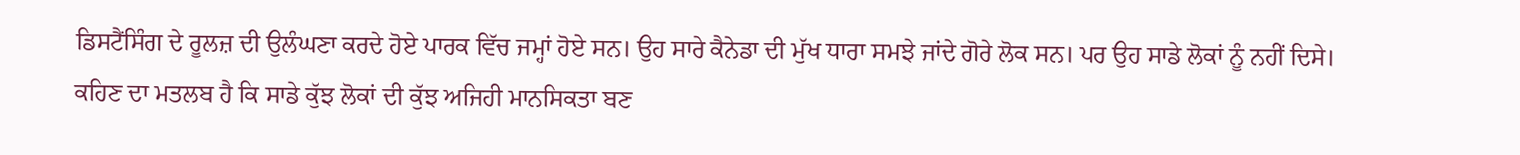ਡਿਸਟੈਂਸਿੰਗ ਦੇ ਰੂਲਜ਼ ਦੀ ਉਲੰਘਣਾ ਕਰਦੇ ਹੋਏ ਪਾਰਕ ਵਿੱਚ ਜਮ੍ਹਾਂ ਹੋਏ ਸਨ। ਉਹ ਸਾਰੇ ਕੈਨੇਡਾ ਦੀ ਮੁੱਖ ਧਾਰਾ ਸਮਝੇ ਜਾਂਦੇ ਗੋਰੇ ਲੋਕ ਸਨ। ਪਰ ਉਹ ਸਾਡੇ ਲੋਕਾਂ ਨੂੰ ਨਹੀਂ ਦਿਸੇ। ਕਹਿਣ ਦਾ ਮਤਲਬ ਹੈ ਕਿ ਸਾਡੇ ਕੁੱਝ ਲੋਕਾਂ ਦੀ ਕੁੱਝ ਅਜਿਹੀ ਮਾਨਸਿਕਤਾ ਬਣ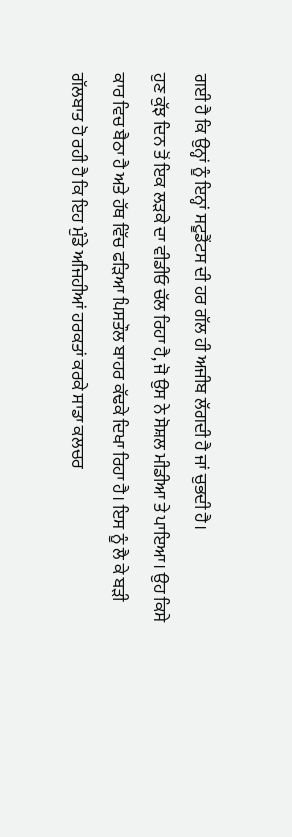ਗਈ ਹੈ ਕਿ ਉਨ੍ਹਾਂ ਨੂੰ ਇਨ੍ਹਾਂ ਸਟੂਡੈਂਟਸ ਦੀ ਹਰ ਗੱਲ ਹੀ ਅਜੀਬ ਲੱਗਦੀ ਹੈ ਜਾਂ ਚੁਭਦੀ ਹੈ।
ਹੁਣ ਕੁੱਝ ਦਿਨ ਤੋਂ ਇਕ ਲੜਕੇ ਦਾ ਵੀਡੀਓ ਚੱਲ ਰਿਹਾ ਹੈ, ਜੋ ਉਸ ਨੇ ਸੋਸ਼ਲ ਮੀਡੀਆ ਤੇ ਪਾਇਆ। ਉਹ ਕਿਸੇ ਕਾਰ ਵਿਚ ਬੈਠਾ ਹੈ ਅਤੇ ਹੱਥ ਵਿੱਚ ਫੜਿਆ ਪਿਸਤੌਲ ਬਾਹਰ ਕੱਢਕੇ ਦਿਖਾ ਰਿਹਾ ਹੈ। ਇਸ ਨੂੰ ਲੈ ਕੇ ਬੜੀ ਗੱਲਬਾਤ ਹੋ ਰਹੀ ਹੈ ਕਿ ਇਹ ਮੁੰਡੇ ਅਜਿਹੀਆਂ ਹਰਕਤਾਂ ਕਰਕੇ ਸਾਡਾ ਕਲਚਰ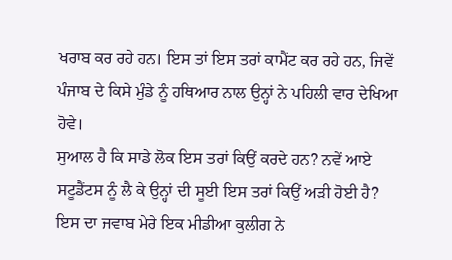ਖਰਾਬ ਕਰ ਰਹੇ ਹਨ। ਇਸ ਤਾਂ ਇਸ ਤਰਾਂ ਕਾਮੈਂਟ ਕਰ ਰਹੇ ਹਨ, ਜਿਵੇਂ ਪੰਜਾਬ ਦੇ ਕਿਸੇ ਮੁੰਡੇ ਨੂੰ ਹਥਿਆਰ ਨਾਲ ਉਨ੍ਹਾਂ ਨੇ ਪਹਿਲੀ ਵਾਰ ਦੇਖਿਆ ਹੋਵੇ।
ਸੁਆਲ ਹੈ ਕਿ ਸਾਡੇ ਲੋਕ ਇਸ ਤਰਾਂ ਕਿਉਂ ਕਰਦੇ ਹਨ? ਨਵੇਂ ਆਏ ਸਟੂਡੈਂਟਸ ਨੂੰ ਲੈ ਕੇ ਉਨ੍ਹਾਂ ਦੀ ਸੂਈ ਇਸ ਤਰਾਂ ਕਿਉਂ ਅੜੀ ਹੋਈ ਹੈ?
ਇਸ ਦਾ ਜਵਾਬ ਮੇਰੇ ਇਕ ਮੀਡੀਆ ਕੁਲੀਗ ਨੇ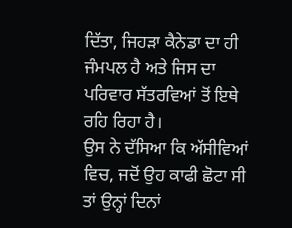ਦਿੱਤਾ, ਜਿਹੜਾ ਕੈਨੇਡਾ ਦਾ ਹੀ ਜੰਮਪਲ ਹੈ ਅਤੇ ਜਿਸ ਦਾ ਪਰਿਵਾਰ ਸੱਤਰਵਿਆਂ ਤੋਂ ਇਥੇ ਰਹਿ ਰਿਹਾ ਹੈ।
ਉਸ ਨੇ ਦੱਸਿਆ ਕਿ ਅੱਸੀਵਿਆਂ ਵਿਚ, ਜਦੋਂ ਉਹ ਕਾਫੀ ਛੋਟਾ ਸੀ ਤਾਂ ਉਨ੍ਹਾਂ ਦਿਨਾਂ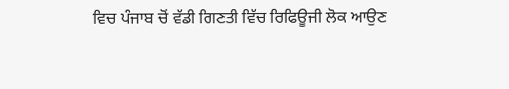ਵਿਚ ਪੰਜਾਬ ਚੋਂ ਵੱਡੀ ਗਿਣਤੀ ਵਿੱਚ ਰਿਫਿਊਜੀ ਲੋਕ ਆਉਣ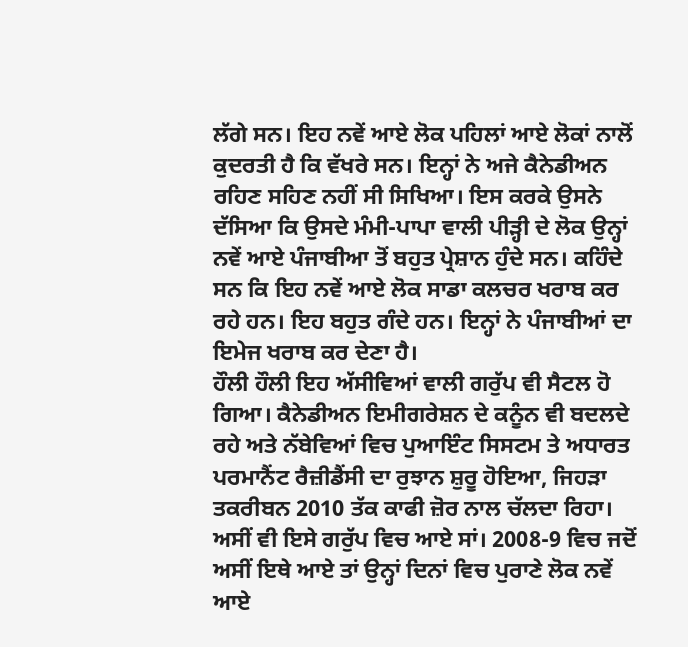ਲੱਗੇ ਸਨ। ਇਹ ਨਵੇਂ ਆਏ ਲੋਕ ਪਹਿਲਾਂ ਆਏ ਲੋਕਾਂ ਨਾਲੋਂ ਕੁਦਰਤੀ ਹੈ ਕਿ ਵੱਖਰੇ ਸਨ। ਇਨ੍ਹਾਂ ਨੇ ਅਜੇ ਕੈਨੇਡੀਅਨ ਰਹਿਣ ਸਹਿਣ ਨਹੀਂ ਸੀ ਸਿਖਿਆ। ਇਸ ਕਰਕੇ ਉਸਨੇ ਦੱਸਿਆ ਕਿ ਉਸਦੇ ਮੰਮੀ-ਪਾਪਾ ਵਾਲੀ ਪੀੜ੍ਹੀ ਦੇ ਲੋਕ ਉਨ੍ਹਾਂ ਨਵੇਂ ਆਏ ਪੰਜਾਬੀਆ ਤੋਂ ਬਹੁਤ ਪ੍ਰੇਸ਼ਾਨ ਹੁੰਦੇ ਸਨ। ਕਹਿੰਦੇ ਸਨ ਕਿ ਇਹ ਨਵੇਂ ਆਏ ਲੋਕ ਸਾਡਾ ਕਲਚਰ ਖਰਾਬ ਕਰ ਰਹੇ ਹਨ। ਇਹ ਬਹੁਤ ਗੰਦੇ ਹਨ। ਇਨ੍ਹਾਂ ਨੇ ਪੰਜਾਬੀਆਂ ਦਾ ਇਮੇਜ ਖਰਾਬ ਕਰ ਦੇਣਾ ਹੈ।
ਹੌਲੀ ਹੌਲੀ ਇਹ ਅੱਸੀਵਿਆਂ ਵਾਲੀ ਗਰੁੱਪ ਵੀ ਸੈਟਲ ਹੋ ਗਿਆ। ਕੈਨੇਡੀਅਨ ਇਮੀਗਰੇਸ਼ਨ ਦੇ ਕਨੂੰਨ ਵੀ ਬਦਲਦੇ ਰਹੇ ਅਤੇ ਨੱਬੇਵਿਆਂ ਵਿਚ ਪੁਆਇੰਟ ਸਿਸਟਮ ਤੇ ਅਧਾਰਤ ਪਰਮਾਨੈਂਟ ਰੈਜ਼ੀਡੈਂਸੀ ਦਾ ਰੁਝਾਨ ਸ਼ੁਰੂ ਹੋਇਆ, ਜਿਹੜਾ ਤਕਰੀਬਨ 2010 ਤੱਕ ਕਾਫੀ ਜ਼ੋਰ ਨਾਲ ਚੱਲਦਾ ਰਿਹਾ। ਅਸੀਂ ਵੀ ਇਸੇ ਗਰੁੱਪ ਵਿਚ ਆਏ ਸਾਂ। 2008-9 ਵਿਚ ਜਦੋਂ ਅਸੀਂ ਇਥੇ ਆਏ ਤਾਂ ਉਨ੍ਹਾਂ ਦਿਨਾਂ ਵਿਚ ਪੁਰਾਣੇ ਲੋਕ ਨਵੇਂ ਆਏ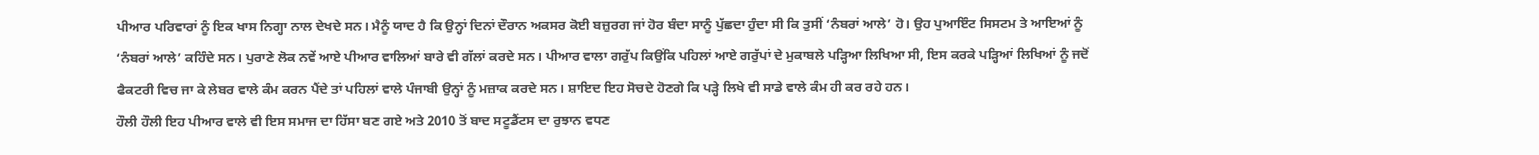ਪੀਆਰ ਪਰਿਵਾਰਾਂ ਨੂੰ ਇਕ ਖਾਸ ਨਿਗ੍ਹਾ ਨਾਲ ਦੇਖਦੇ ਸਨ। ਮੈਨੂੰ ਯਾਦ ਹੈ ਕਿ ਉਨ੍ਹਾਂ ਦਿਨਾਂ ਦੌਰਾਨ ਅਕਸਰ ਕੋਈ ਬਜ਼ੁਰਗ ਜਾਂ ਹੋਰ ਬੰਦਾ ਸਾਨੂੰ ਪੁੱਛਦਾ ਹੁੰਦਾ ਸੀ ਕਿ ਤੁਸੀਂ ‘ਨੰਬਰਾਂ ਆਲੇ’ ਹੋ। ਉਹ ਪੁਆਇੰਟ ਸਿਸਟਮ ਤੇ ਆਇਆਂ ਨੂੰ ‘ਨੰਬਰਾਂ ਆਲੇ’ ਕਹਿੰਦੇ ਸਨ। ਪੁਰਾਣੇ ਲੋਕ ਨਵੇਂ ਆਏ ਪੀਆਰ ਵਾਲਿਆਂ ਬਾਰੇ ਵੀ ਗੱਲਾਂ ਕਰਦੇ ਸਨ। ਪੀਆਰ ਵਾਲਾ ਗਰੁੱਪ ਕਿਉਂਕਿ ਪਹਿਲਾਂ ਆਏ ਗਰੁੱਪਾਂ ਦੇ ਮੁਕਾਬਲੇ ਪੜ੍ਹਿਆ ਲਿਖਿਆ ਸੀ, ਇਸ ਕਰਕੇ ਪੜ੍ਹਿਆਂ ਲਿਖਿਆਂ ਨੂੰ ਜਦੋਂ ਫੈਕਟਰੀ ਵਿਚ ਜਾ ਕੇ ਲੇਬਰ ਵਾਲੇ ਕੰਮ ਕਰਨ ਪੈਂਦੇ ਤਾਂ ਪਹਿਲਾਂ ਵਾਲੇ ਪੰਜਾਬੀ ਉਨ੍ਹਾਂ ਨੂੰ ਮਜ਼ਾਕ ਕਰਦੇ ਸਨ। ਸ਼ਾਇਦ ਇਹ ਸੋਚਦੇ ਹੋਣਗੇ ਕਿ ਪੜ੍ਹੇ ਲਿਖੇ ਵੀ ਸਾਡੇ ਵਾਲੇ ਕੰਮ ਹੀ ਕਰ ਰਹੇ ਹਨ।
ਹੌਲੀ ਹੌਲੀ ਇਹ ਪੀਆਰ ਵਾਲੇ ਵੀ ਇਸ ਸਮਾਜ ਦਾ ਹਿੱਸਾ ਬਣ ਗਏ ਅਤੇ 2010 ਤੋਂ ਬਾਦ ਸਟੂਡੈਂਟਸ ਦਾ ਰੁਝਾਨ ਵਧਣ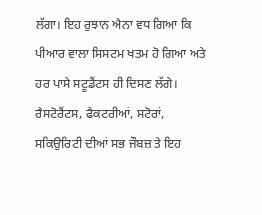ਲੱਗਾ। ਇਹ ਰੁਝਾਨ ਐਨਾ ਵਧ ਗਿਆ ਕਿ ਪੀਆਰ ਵਾਲਾ ਸਿਸਟਮ ਖਤਮ ਹੋ ਗਿਆ ਅਤੇ ਹਰ ਪਾਸੇ ਸਟੂਡੈਂਟਸ ਹੀ ਦਿਸਣ ਲੱਗੇ। ਰੈਸਟੋਰੈਂਟਸ, ਫੈਕਟਰੀਆਂ, ਸਟੋਰਾਂ, ਸਕਿਉਰਿਟੀ ਦੀਆਂ ਸਭ ਜੌਬਜ਼ ਤੇ ਇਹ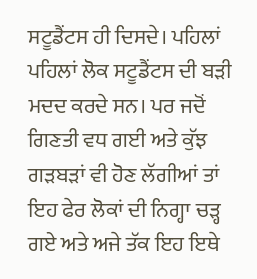ਸਟੂਡੈਂਟਸ ਹੀ ਦਿਸਦੇ। ਪਹਿਲਾਂ ਪਹਿਲਾਂ ਲੋਕ ਸਟੂਡੈਂਟਸ ਦੀ ਬੜੀ ਮਦਦ ਕਰਦੇ ਸਨ। ਪਰ ਜਦੋਂ ਗਿਣਤੀ ਵਧ ਗਈ ਅਤੇ ਕੁੱਝ ਗੜਬੜਾਂ ਵੀ ਹੋਣ ਲੱਗੀਆਂ ਤਾਂ ਇਹ ਫੇਰ ਲੋਕਾਂ ਦੀ ਨਿਗ੍ਹਾ ਚੜ੍ਹ ਗਏ ਅਤੇ ਅਜੇ ਤੱਕ ਇਹ ਇਥੇ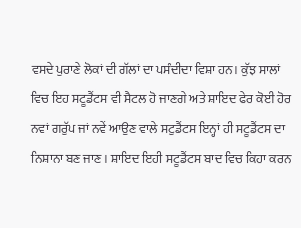ਵਸਦੇ ਪੁਰਾਣੇ ਲੋਕਾਂ ਦੀ ਗੱਲਾਂ ਦਾ ਪਸੰਦੀਦਾ ਵਿਸ਼ਾ ਹਨ। ਕੁੱਝ ਸਾਲਾਂ ਵਿਚ ਇਹ ਸਟੂਡੈਂਟਸ ਵੀ ਸੈਟਲ ਹੋ ਜਾਣਗੇ ਅਤੇ ਸ਼ਾਇਦ ਫੇਰ ਕੋਈ ਹੋਰ ਨਵਾਂ ਗਰੁੱਪ ਜਾਂ ਨਵੇਂ ਆਉਣ ਵਾਲੇ ਸਟੁਡੈਂਟਸ ਇਨ੍ਹਾਂ ਹੀ ਸਟੂਡੈਂਟਸ ਦਾ ਨਿਸ਼ਾਨਾ ਬਣ ਜਾਣ। ਸ਼ਾਇਦ ਇਹੀ ਸਟੂਡੈਂਟਸ ਬਾਦ ਵਿਚ ਕਿਹਾ ਕਰਨ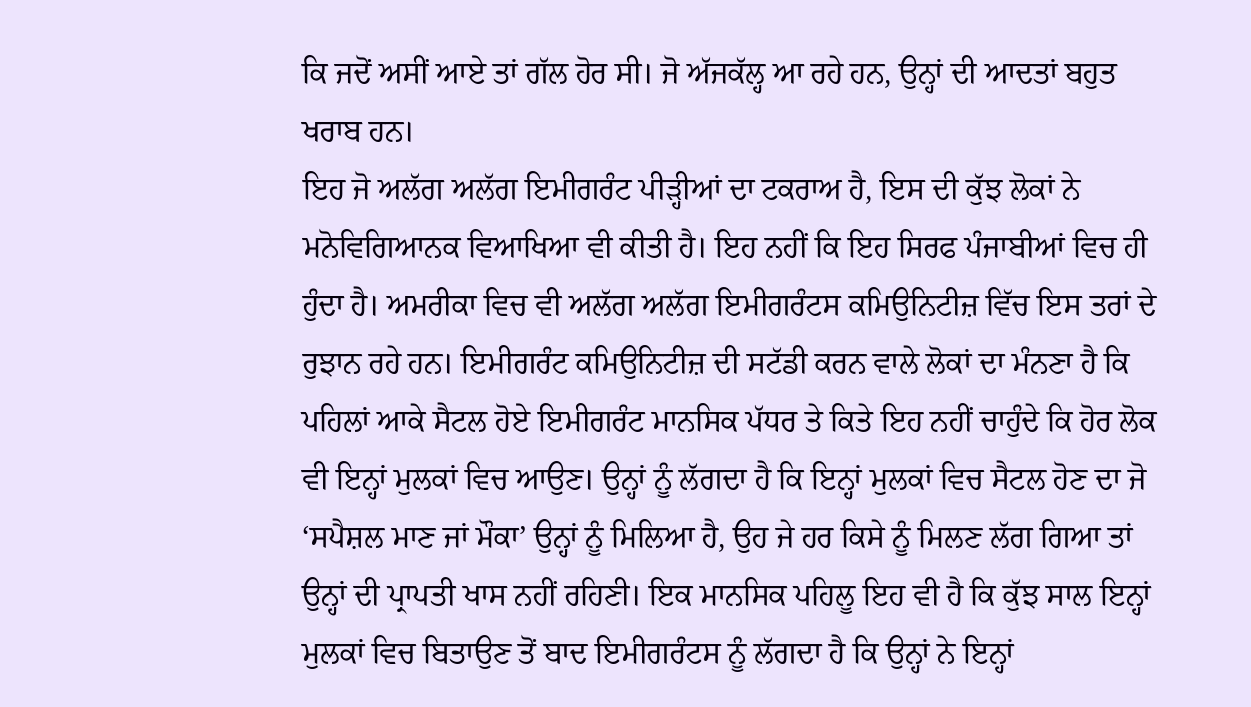ਕਿ ਜਦੋਂ ਅਸੀਂ ਆਏ ਤਾਂ ਗੱਲ ਹੋਰ ਸੀ। ਜੋ ਅੱਜਕੱਲ੍ਹ ਆ ਰਹੇ ਹਨ, ਉਨ੍ਹਾਂ ਦੀ ਆਦਤਾਂ ਬਹੁਤ ਖਰਾਬ ਹਨ।
ਇਹ ਜੋ ਅਲੱਗ ਅਲੱਗ ਇਮੀਗਰੰਟ ਪੀੜ੍ਹੀਆਂ ਦਾ ਟਕਰਾਅ ਹੈ, ਇਸ ਦੀ ਕੁੱਝ ਲੋਕਾਂ ਨੇ ਮਨੋਵਿਗਿਆਨਕ ਵਿਆਖਿਆ ਵੀ ਕੀਤੀ ਹੈ। ਇਹ ਨਹੀਂ ਕਿ ਇਹ ਸਿਰਫ ਪੰਜਾਬੀਆਂ ਵਿਚ ਹੀ ਹੁੰਦਾ ਹੈ। ਅਮਰੀਕਾ ਵਿਚ ਵੀ ਅਲੱਗ ਅਲੱਗ ਇਮੀਗਰੰਟਸ ਕਮਿਉਨਿਟੀਜ਼ ਵਿੱਚ ਇਸ ਤਰਾਂ ਦੇ ਰੁਝਾਨ ਰਹੇ ਹਨ। ਇਮੀਗਰੰਟ ਕਮਿਉਨਿਟੀਜ਼ ਦੀ ਸਟੱਡੀ ਕਰਨ ਵਾਲੇ ਲੋਕਾਂ ਦਾ ਮੰਨਣਾ ਹੈ ਕਿ ਪਹਿਲਾਂ ਆਕੇ ਸੈਟਲ ਹੋਏ ਇਮੀਗਰੰਟ ਮਾਨਸਿਕ ਪੱਧਰ ਤੇ ਕਿਤੇ ਇਹ ਨਹੀਂ ਚਾਹੁੰਦੇ ਕਿ ਹੋਰ ਲੋਕ ਵੀ ਇਨ੍ਹਾਂ ਮੁਲਕਾਂ ਵਿਚ ਆਉਣ। ਉਨ੍ਹਾਂ ਨੂੰ ਲੱਗਦਾ ਹੈ ਕਿ ਇਨ੍ਹਾਂ ਮੁਲਕਾਂ ਵਿਚ ਸੈਟਲ ਹੋਣ ਦਾ ਜੋ ‘ਸਪੈਸ਼ਲ ਮਾਣ ਜਾਂ ਮੌਕਾ’ ਉਨ੍ਹਾਂ ਨੂੰ ਮਿਲਿਆ ਹੈ, ਉਹ ਜੇ ਹਰ ਕਿਸੇ ਨੂੰ ਮਿਲਣ ਲੱਗ ਗਿਆ ਤਾਂ ਉਨ੍ਹਾਂ ਦੀ ਪ੍ਰਾਪਤੀ ਖਾਸ ਨਹੀਂ ਰਹਿਣੀ। ਇਕ ਮਾਨਸਿਕ ਪਹਿਲੂ ਇਹ ਵੀ ਹੈ ਕਿ ਕੁੱਝ ਸਾਲ ਇਨ੍ਹਾਂ ਮੁਲਕਾਂ ਵਿਚ ਬਿਤਾਉਣ ਤੋਂ ਬਾਦ ਇਮੀਗਰੰਟਸ ਨੂੰ ਲੱਗਦਾ ਹੈ ਕਿ ਉਨ੍ਹਾਂ ਨੇ ਇਨ੍ਹਾਂ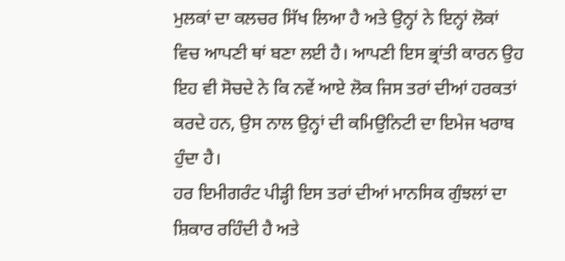ਮੁਲਕਾਂ ਦਾ ਕਲਚਰ ਸਿੱਖ ਲਿਆ ਹੈ ਅਤੇ ਉਨ੍ਹਾਂ ਨੇ ਇਨ੍ਹਾਂ ਲੋਕਾਂ ਵਿਚ ਆਪਣੀ ਥਾਂ ਬਣਾ ਲਈ ਹੈ। ਆਪਣੀ ਇਸ ਭ੍ਰਾਂਤੀ ਕਾਰਨ ਉਹ ਇਹ ਵੀ ਸੋਚਦੇ ਨੇ ਕਿ ਨਵੇਂ ਆਏ ਲੋਕ ਜਿਸ ਤਰਾਂ ਦੀਆਂ ਹਰਕਤਾਂ ਕਰਦੇ ਹਨ, ਉਸ ਨਾਲ ਉਨ੍ਹਾਂ ਦੀ ਕਮਿਉਨਿਟੀ ਦਾ ਇਮੇਜ ਖਰਾਬ ਹੁੰਦਾ ਹੈ।
ਹਰ ਇਮੀਗਰੰਟ ਪੀੜ੍ਹੀ ਇਸ ਤਰਾਂ ਦੀਆਂ ਮਾਨਸਿਕ ਗੁੰਝਲਾਂ ਦਾ ਸ਼ਿਕਾਰ ਰਹਿੰਦੀ ਹੈ ਅਤੇ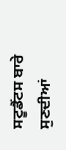ਸਟੂਡੈਂਟਸ ਬਾਰੇ ਸੁਣਦੀਆਂ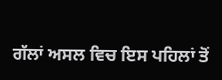ਗੱਲਾਂ ਅਸਲ ਵਿਚ ਇਸ ਪਹਿਲਾਂ ਤੋਂ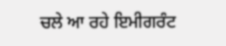ਚਲੇ ਆ ਰਹੇ ਇਮੀਗਰੰਟ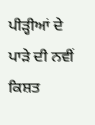ਪੀੜ੍ਹੀਆਂ ਦੇ ਪਾੜੇ ਦੀ ਨਵੀਂ ਕਿਸ਼ਤ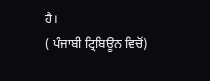ਹੈ।
( ਪੰਜਾਬੀ ਟ੍ਰਿਬਿਊਨ ਵਿਚੋਂ)